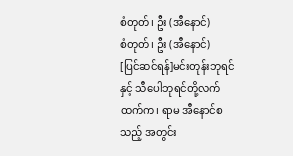စံတုတ်၊ ဦး (အီနောင်)
စံတုတ်၊ ဦး (အီနောင်)
[ပြင်ဆင်ရန်]မင်းတုန်းဘုရင်နှင့် သီပေါဘုရင်တို့လက်ထက်က၊ ရာမ အီနောင်စသည့် အတွင်း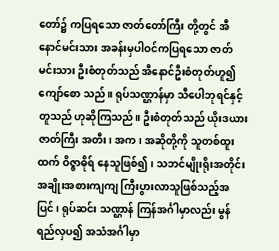တော်၌ ကပြရသော ဇာတ်တော်ကြီး တို့တွင် အီနောင်မင်းသား အခန်းမှပါဝင်ကပြရသော ဇာတ် မင်းသား ဦးစံတုတ်သည် အီနောင်ဦးစံတုတ်ဟူ၍ ကျော်စော သည်။ ရုပ်သဏ္ဌာန်မှာ သီပေါဘုရင်နှင့်တူသည် ဟုဆိုကြသည်။ ဦးစံတုတ်သည် ယိုးဒယားဇာတ်ကြီး အတီး၊ အက၊ အဆိုတို့ကို သူတစ်ထူးထက် ဝိဇ္ဇာဓိုရ် နေသူဖြစ်၍၊ သဘင်မျိုးရိုးအတိုင်း အချိုးအစားကျကျ ကြီးပွားလာသူဖြစ်သည့်အပြင်၊ ရုပ်ဆင်း သဏ္ဌာန် ကြန်အင်္ဂါမှာလည်း မွန်ရည်လှပ၍ အသံအင်္ဂါမှာ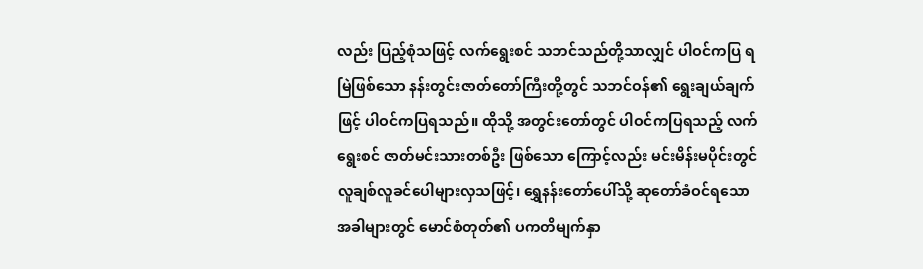လည်း ပြည့်စုံသဖြင့် လက်ရွေးစင် သဘင်သည်တို့သာလျှင် ပါဝင်ကပြ ရမြဲဖြစ်သော နန်းတွင်းဇာတ်တော်ကြီးတို့တွင် သဘင်ဝန်၏ ရွေးချယ်ချက်ဖြင့် ပါဝင်ကပြရသည်။ ထိုသို့ အတွင်းတော်တွင် ပါဝင်ကပြရသည့် လက်ရွေးစင် ဇာတ်မင်းသားတစ်ဦး ဖြစ်သော ကြောင့်လည်း မင်းမိန်းမပိုင်းတွင် လူချစ်လူခင်ပေါများလှသဖြင့်၊ ရွှေနန်းတော်ပေါ်သို့ ဆုတော်ခံဝင်ရသောအခါများတွင် မောင်စံတုတ်၏ ပကတိမျက်နှာ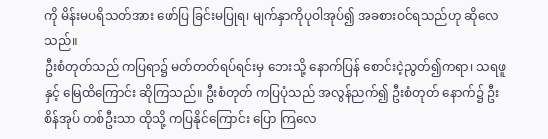ကို မိန်းမပရိသတ်အား ဖော်ပြ ခြင်းမပြုရ၊ မျက်နှာကိုပုဝါအုပ်၍ အခစားဝင်ရသည်ဟု ဆိုလေ သည်။
ဦးစံတုတ်သည် ကပြရာ၌ မတ်တတ်ရပ်ရင်းမှ ဘေးသို့ နောက်ပြန် စောင်းငဲ့ညွတ်၍ကရာ၊ သရဖူနှင့် မြေထိကြောင်း ဆိုကြသည်။ ဦးစံတုတ် ကပြပုံသည် အလွန်ညက်၍ ဦးစံတုတ် နောက်၌ ဦးစိန်အုပ် တစ်ဦးသာ ထိုသို့ ကပြနိုင်ကြောင်း ပြော ကြလေ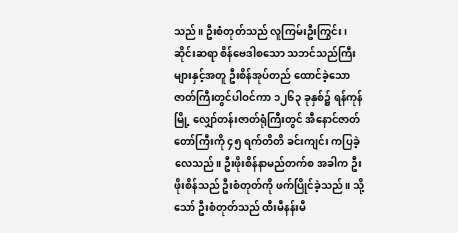သည်။ ဦးစံတုတ်သည် လူကြမ်းဦးကြွင်း၊ ဆိုင်းဆရာ စိန်ဗေဒါစသော သဘင်သည်ကြီးများနှင့်အတူ ဦးစိန်အုပ်တည် ထောင်ခဲ့သော ဇာတ်ကြီးတွင်ပါဝင်ကာ ၁၂၆၃ ခုနှစ်၌ ရန်ကုန် မြို့ လျှော်တန်းဇာတ်ရုံကြီးတွင် အီနောင်ဇာတ်တော်ကြီးကို ၄၅ ရက်တိတိ ခင်းကျင်း ကပြခဲ့လေသည်။ ဦးဖိုးစိန်နာမည်တက်စ အခါက ဦးဖိုးစိန်သည် ဦးစံတုတ်ကို ဖက်ပြိုင်ခဲ့သည်။ သို့သော် ဦးစံတုတ်သည် ထီးမီနန်းမီ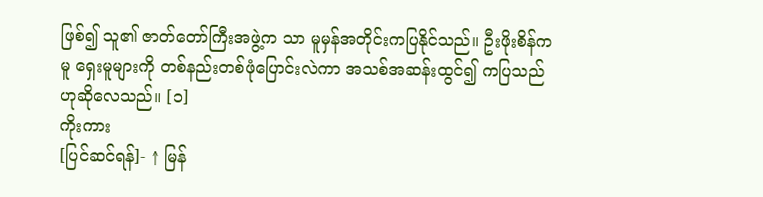ဖြစ်၍ သူ၏ ဇာတ်တော်ကြီးအဖွဲ့က သာ မူမှန်အတိုင်းကပြနိုင်သည်။ ဦးဖိုးစိန်ကမူ ရှေးမူများကို တစ်နည်းတစ်ဖုံပြောင်းလဲကာ အသစ်အဆန်းထွင်၍ ကပြသည် ဟုဆိုလေသည်။ [၁]
ကိုးကား
[ပြင်ဆင်ရန်]- ↑ မြန်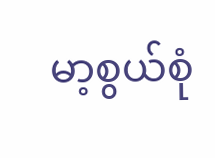မာ့စွယ်စုံ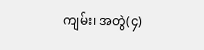ကျမ်း၊ အတွဲ(၄)